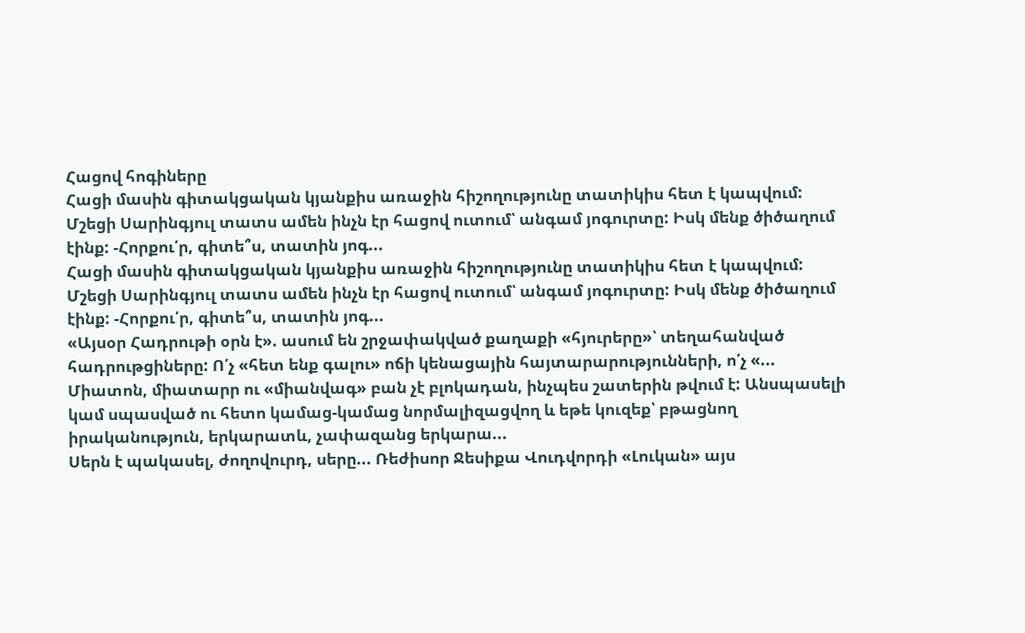Հացով հոգիները
Հացի մասին գիտակցական կյանքիս առաջին հիշողությունը տատիկիս հետ է կապվում: Մշեցի Սարինգյուլ տատս ամեն ինչն էր հացով ուտում՝ անգամ յոգուրտը: Իսկ մենք ծիծաղում էինք: -Հորքու՛ր, գիտե՞ս, տատին յոգ...
Հացի մասին գիտակցական կյանքիս առաջին հիշողությունը տատիկիս հետ է կապվում: Մշեցի Սարինգյուլ տատս ամեն ինչն էր հացով ուտում՝ անգամ յոգուրտը: Իսկ մենք ծիծաղում էինք: -Հորքու՛ր, գիտե՞ս, տատին յոգ...
«Այսօր Հադրութի օրն է». ասում են շրջափակված քաղաքի «հյուրերը»՝ տեղահանված հադրութցիները: Ո՛չ «հետ ենք գալու» ոճի կենացային հայտարարությունների, ո՛չ «...
Միատոն, միատարր ու «միանվագ» բան չէ բլոկադան, ինչպես շատերին թվում է: Անսպասելի կամ սպասված ու հետո կամաց-կամաց նորմալիզացվող և եթե կուզեք՝ բթացնող իրականություն, երկարատև, չափազանց երկարա...
Սերն է պակասել, ժողովուրդ, սերը... Ռեժիսոր Ջեսիքա Վուդվորդի «Լուկան» այս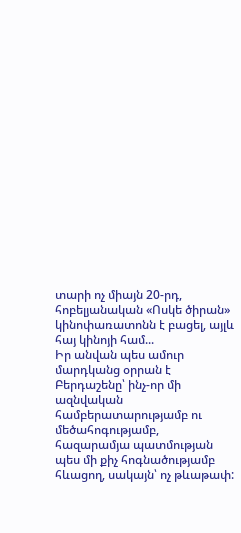տարի ոչ միայն 20-րդ, հոբելյանական «Ոսկե ծիրան» կինոփառատոնն է բացել, այլև հայ կինոյի համ...
Իր անվան պես ամուր մարդկանց օրրան է Բերդաշենը՝ ինչ-որ մի ազնվական համբերատարությամբ ու մեծահոգությամբ, հազարամյա պատմության պես մի քիչ հոգնածությամբ հևացող, սակայն՝ ոչ թևաթափ: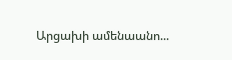Արցախի ամենաանո...